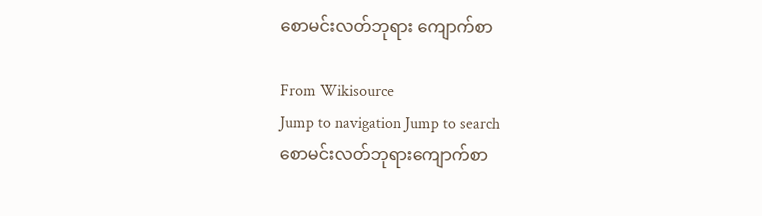စောမင်းလတ်ဘုရား ကျောက်စာ

From Wikisource
Jump to navigation Jump to search
စောမင်းလတ်ဘုရားကျောက်စာ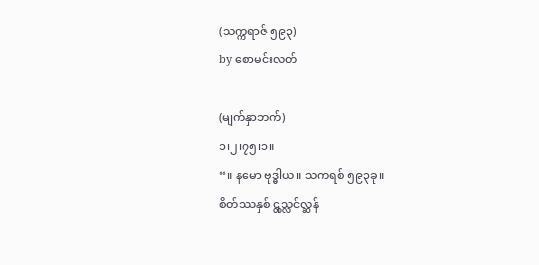(သက္ကရာဇ် ၅၉၃)
by စောမင်းလတ်

(မျက်နှာဘက်)
၁၊၂၊၇၅၊၁။
“။ နမော ဗုဒ္ဓါယ။ သကရစ် ၅၉၃ခု။
စိတ်ဿနှစ် ၎္တသ္လင်လ္ဆန်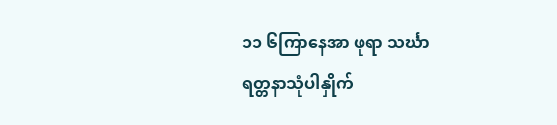၁၁ ၆ကြာနေအာ ဖုရာ သင်္ဃာ
ရတ္တနာသုံပါနှိုက်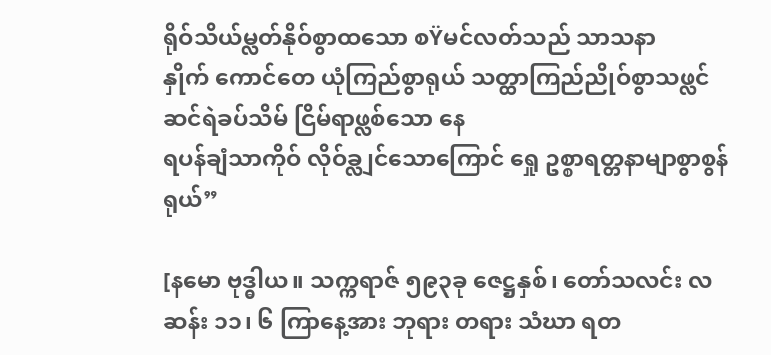ရိုဝ်သိယ်မ္လတ်နိုဝ်စွာထသော စŸမင်လတ်သည် သာသနာ
နှိုက် ကောင်တေ ယုံကြည်စွာရုယ် သတ္ထာကြည်ညိုဝ်စွာသဖ္လင် ဆင်ရဲခပ်သိမ် ငြိမ်ရာဖ္လစ်သော နေ
ရပန်ချံသာကိုဝ် လိုဝ်ခ္လျင်သောကြောင် ရှေု ဥစ္စာရတ္တနာမျာစွာစွန်ရုယ်”

[နမော ဗုဒ္ဓါယ။ သက္ကရာဇ် ၅၉၃ခု ဇေဋ္ဌနှစ်၊ တော်သလင်း လဆန်း ၁၁၊ ၆ ကြာနေ့အား ဘုရား တရား သံဃာ ရတ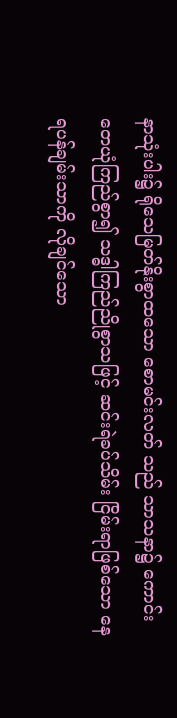နာသုံးပါး၌ ရိုသေမြတ်နိုးစွာထသော စောမင်းလတ် သည် သာသနာ၌ ကောင်းတေယုံကြည်စွာ၍ သဒ္ဓါကြည်ညိုစွာသဖြင့် ဆင်းရဲခပ်သိမ်း ငြိမ်းရာဖြစ်သော နေရပန်ချမ်းသာကို လိုချင်သော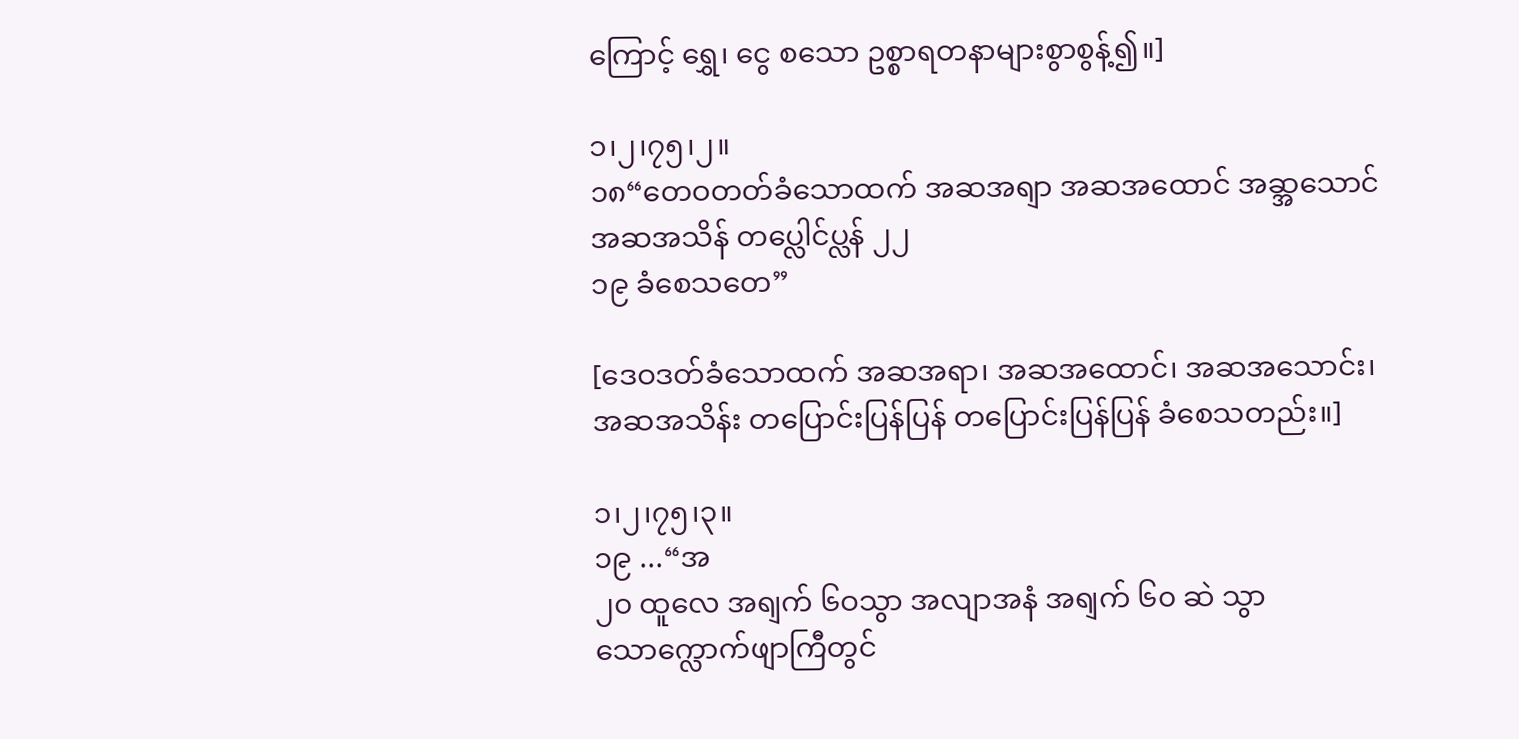ကြောင့် ရွှေ၊ ငွေ စသော ဥစ္စာရတနာများစွာစွန့်၍။]

၁၊၂၊၇၅၊၂။
၁၈“တေဝတတ်ခံသောထက် အဆအရျာ အဆအထောင် အဆ္အသောင် အဆအသိန် တပ္လေါင်ပ္လန် ၂၂
၁၉ ခံစေသတေ”

[ဒေဝဒတ်ခံသောထက် အဆအရာ၊ အဆအထောင်၊ အဆအသောင်း၊ အဆအသိန်း တပြောင်းပြန်ပြန် တပြောင်းပြန်ပြန် ခံစေသတည်း။]

၁၊၂၊၇၅၊၃။
၁၉ ...“အ
၂၀ ထူလေ အရျက် ၆ဝသွာ အလျာအနံ အရျက် ၆၀ ဆဲ သွာသောက္လောက်ဖျာကြီတွင်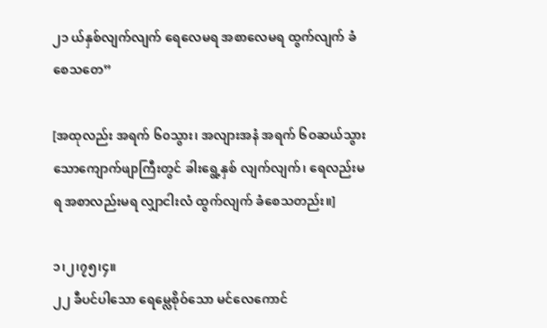၂၁ ယ်နှစ်လျက်လျက် ရေလေမရ အစာလေမရ ထွက်လျက် ခံစေသတေ”

[အထုလည်း အရက် ၆၀သွား၊ အလျားအနံ အရက် ၆ဝဆယ်သွားသောကျောက်ဖျာကြီးတွင် ခါးရွေ့နှစ် လျက်လျက်၊ ရေလည်းမရ အစာလည်းမရ လျှာငါးလံ ထွက်လျက် ခံစေသတည်း။]

၁၊၂၊၇၅၊၄။
၂၂ ခီပင်ပါသော ရေမ္လေစိုဝ်သော မင်လေကောင်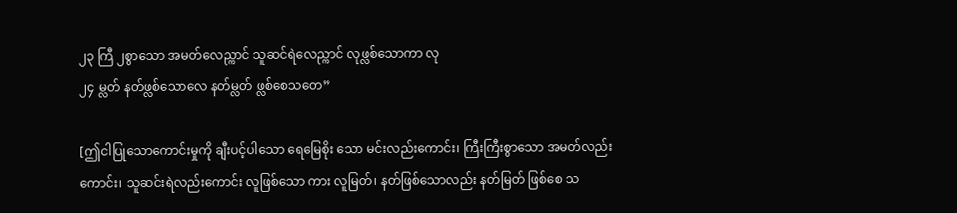၂၃ ကြီ ၂စွာသော အမတ်လေည္ကာင် သူဆင်ရဲလေည္ကာင် လုဖ္လစ်သောကာ လု
၂၄ မ္လတ် နတ်ဖ္လစ်သောလေ နတ်မ္လတ် ဖ္လစ်စေသတေ”

[ဤငါပြုသောကောင်းမှုကို ချီးပင့်ပါသော ရေမြေစိုး သော မင်းလည်းကောင်း၊ ကြီးကြီးစွာသော အမတ်လည်းကောင်း၊ သူဆင်းရဲလည်းကောင်း လူဖြစ်သော ကား လူမြတ်၊ နတ်ဖြစ်သောလည်း နတ်မြတ် ဖြစ်စေ သ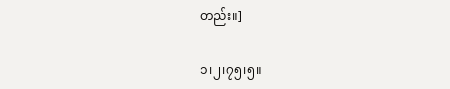တည်း။]

၁၊၂၊၇၅၊၅။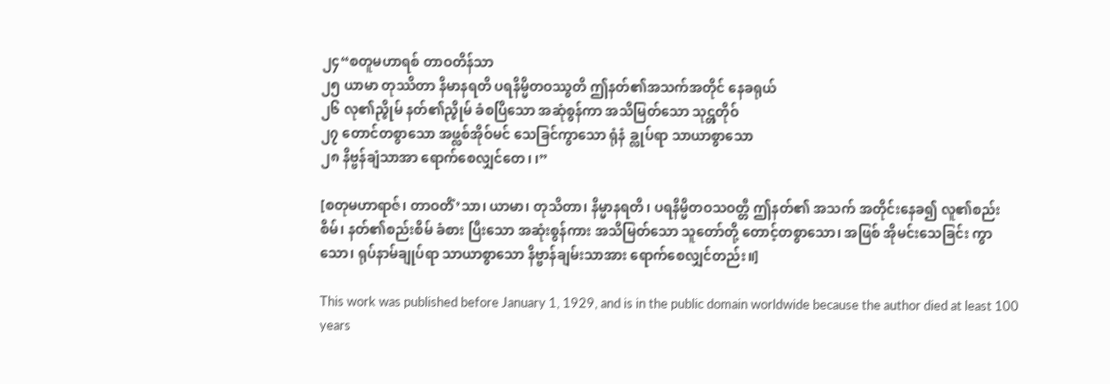၂၄“စတူမဟာရစ် တာဝတိန်သာ
၂၅ ယာမာ တုဿိတာ နိမာနရတိ ပရနိမ္မိတဝဿွတိ ဤနတ်၏အသက်အတိုင် နေခရုယ်
၂၆ လု၏ည္ဇိုမ် နတ်၏ည္ဇိုမ် ခံစပြိသော အဆုံစွန်ကာ အသိမြတ်သော သု၎္တတိုဝ်
၂၇ တောင်တစွာသော အဖ္လစ်အိုဝ်မင် သေခြင်ကွာသော ရုံနံ ခ္လုပ်ရာ သာယာစွာသော
၂၈ နိဗ္ဗန်ချံသာအာ ရောက်စေလျှင်တေ၊ ၊”

[စတုမဟာရာဇ်၊ တာဝတိံ’သာ၊ ယာမာ၊ တုသိတာ၊ နိမ္မာနရတိ၊ ပရနိမ္မိတဝသဝတ္တီ ဤနတ်၏ အသက် အတိုင်းနေခ၍ လူ၏စည်းစိမ်၊ နတ်၏စည်းစိမ် ခံစား ပြီးသော အဆုံးစွန်ကား အသိမြတ်သော သူတော်တို့ တောင့်တစွာသော၊ အဖြစ် အိုမင်းသေခြင်း ကွာသော၊ ရုပ်နာမ်ချုပ်ရာ သာယာစွာသော နိဗ္ဗာန်ချမ်းသာအား ရောက်စေလျှင်တည်း။]

This work was published before January 1, 1929, and is in the public domain worldwide because the author died at least 100 years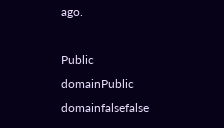ago.

Public domainPublic domainfalsefalse